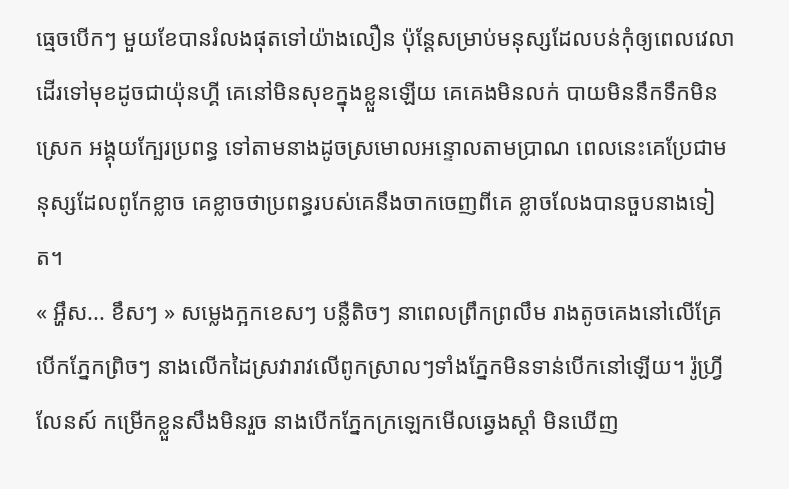ធ្មេចបើកៗ មួយខែបានរំលងផុតទៅយ៉ាងលឿន ប៉ុន្តែសម្រាប់មនុស្សដែលបន់កុំឲ្យពេលវេលាដើរទៅមុខដូចជាយ៉ុនហ្គី គេនៅមិនសុខក្នុងខ្លួនឡើយ គេគេងមិនលក់ បាយមិននឹកទឹកមិនស្រេក អង្គុយក្បែរប្រពន្ធ ទៅតាមនាងដូចស្រមោលអន្ទោលតាមប្រាណ ពេលនេះគេប្រែជាមនុស្សដែលពូកែខ្លាច គេខ្លាចថាប្រពន្ធរបស់គេនឹងចាកចេញពីគេ ខ្លាចលែងបានចួបនាងទៀត។
« អ្ហឹស... ខឹសៗ » សម្លេងក្អកខេសៗ បន្លឺតិចៗ នាពេលព្រឹកព្រលឹម រាងតូចគេងនៅលើគ្រែ បើកភ្នែកព្រិចៗ នាងលើកដៃស្រវារាវលើពូកស្រាលៗទាំងភ្នែកមិនទាន់បើកនៅឡើយ។ រ៉ូហ្វ្រីលែនស៍ កម្រើកខ្លួនសឹងមិនរួច នាងបើកភ្នែកក្រឡេកមើលឆ្វេងស្តាំ មិនឃើញ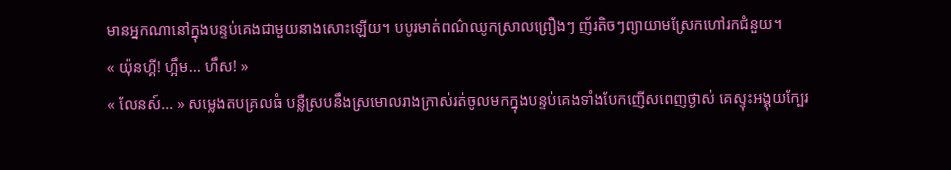មានអ្នកណានៅក្នុងបន្ទប់គេងជាមួយនាងសោះឡើយ។ បបូរមាត់ពណ៌ឈូកស្រាលព្រឿងៗ ញ័រតិចៗព្យាយាមស្រែកហៅរកជំនួយ។
« យ៉ុនហ្គី! ហ្អឹម... ហឹស! »
« លែនស៍... » សម្លេងតបគ្រលធំ បន្លឺស្របនឹងស្រមោលរាងក្រាស់រត់ចូលមកក្នុងបន្ទប់គេងទាំងបែកញើសពេញថ្ងាស់ គេស្ទុះអង្គុយក្បែរ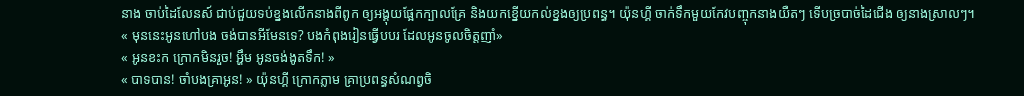នាង ចាប់ដៃលែនស៍ ជាប់ជួយទប់ខ្នងលើកនាងពីពូក ឲ្យអង្គុយផ្អែកក្បាលគ្រែ និងយកខ្នើយកល់ខ្នងឲ្យប្រពន្ធ។ យ៉ុនហ្គី ចាក់ទឹកមួយកែវបញ្ចុកនាងយឺតៗ ទើបច្របាច់ដៃជើង ឲ្យនាងស្រាលៗ។
« មុននេះអូនហៅបង ចង់បានអីមែនទេ? បងកំពុងរៀនធ្វើបបរ ដែលអូនចូលចិត្តញាំ»
« អូនខះក ក្រោកមិនរួច! អ្ហឹម អូនចង់ងូតទឹក! »
« បាទបាន! ចាំបងគ្រាអូន! » យ៉ុនហ្គី ក្រោកភ្លាម គ្រាប្រពន្ធសំណព្វចិ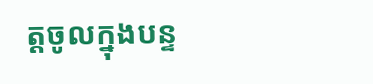ត្តចូលក្នុងបន្ទ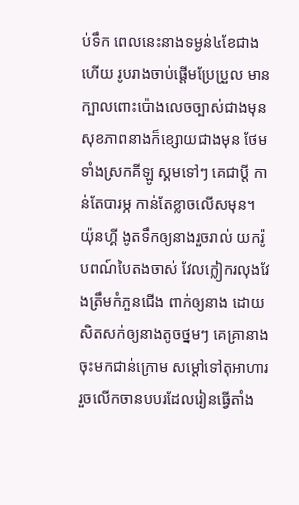ប់ទឹក ពេលនេះនាងទម្ងន់៤ខែជាងហើយ រូបរាងចាប់ផ្តើមប្រែប្រួល មានក្បាលពោះប៉ោងលេចច្បាស់ជាងមុន សុខភាពនាងក៏ខ្សោយជាងមុន ថែមទាំងស្រកគីឡូ ស្គមទៅៗ គេជាប្តី កាន់តែបារម្ភ កាន់តែខ្លាចលើសមុន។
យ៉ុនហ្គី ងូតទឹកឲ្យនាងរួចរាល់ យករ៉ូបពណ៍បៃតងចាស់ វែលក្លៀករលុងវែងត្រឹមកំភួនជើង ពាក់ឲ្យនាង ដោយសិតសក់ឲ្យនាងតូចថ្នមៗ គេគ្រានាងចុះមកជាន់ក្រោម សម្តៅទៅតុអាហារ រួចលើកចានបបរដែលរៀនធ្វើតាំង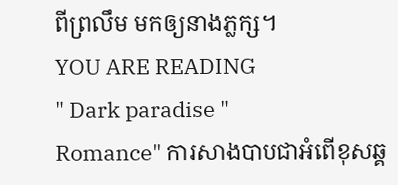ពីព្រលឹម មកឲ្យនាងភ្លក្ស។
YOU ARE READING
" Dark paradise "
Romance" ការសាងបាបជាអំពើខុសឆ្គ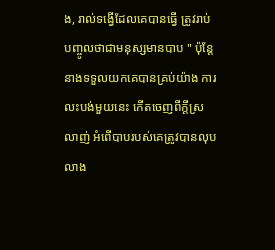ង, រាល់ទង្វើដែលគេបានធ្វើ ត្រូវរាប់បញ្ចូលថាជាមនុស្សមានបាប " ប៉ុន្តែនាងទទួលយកគេបានគ្រប់យ៉ាង ការលះបង់មួយនេះ កើតចេញពីក្តីស្រលាញ់ អំពើបាបរបស់គេត្រូវបានលុបលាង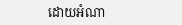ដោយអំណា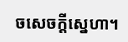ចសេចក្តីស្នេហា។